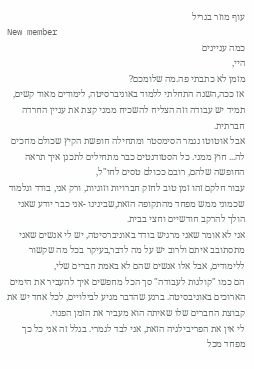עוף מוזר בגריל
New member
כמה עניינים
היי,
מזמן לא כתבתי פה.מה שלומכם?
אז ככה,השנה התחלתי ללמוד באוניברסיטה, לימודים מאוד קשים, תמיד יש עבודה וזה הצליח להשכיח ממני קצת את עניין החרדה חברתית.
אבל אוטוטו נגמר הסימסטר ומתחילה חופשת הקיץ שכולם מחכים לה... חוץ ממני. כל הסטודנטים כבר מתחילים לתכנן איך תראה החופשה שלהם, רובם ככולם טסים לחו"ל,
עבור חלקם זהו זמן טוב לחזק חברויות וזוגיות, ורק אני, בודד וגלמוד שכמוני ממש מפחד מהתקופה הזאת,שבינינו -אני כבר יודע שאני הולך להרקב חודשיים וחצי בבית.
אני לא אומר שאני מרגיש בודד באוניברסיטה, יש לי אנשים שאני מתסתובב איתם ולרוב יש על מה לדבר,בעיקר בכל מה שקשור ללימודים, אבל אלו אנשים שהם לא באמת חברים שלי,
הם כמו "קולגות לעבודה" סך הכל מחפשים איך להעביר את הימים הארוכים באוניבסיטה. ברגע שהדבר מגיע לבילויים, לכל אחד יש את קבוצת החברים שלו שאיתה הוא מעביר את הזמן הפנוי.
לי אין את הפריבילגיה הזאת, אני לבד לגמרי. בגלל זה אני כל כך מפחד מכל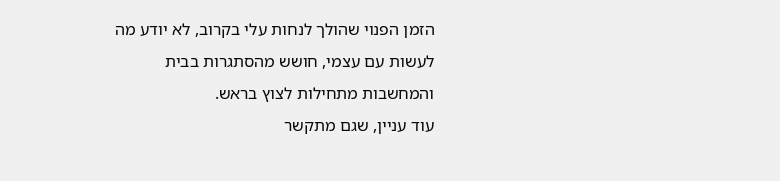הזמן הפנוי שהולך לנחות עלי בקרוב, לא יודע מה לעשות עם עצמי, חושש מהסתגרות בבית והמחשבות מתחילות לצוץ בראש.
עוד עניין, שגם מתקשר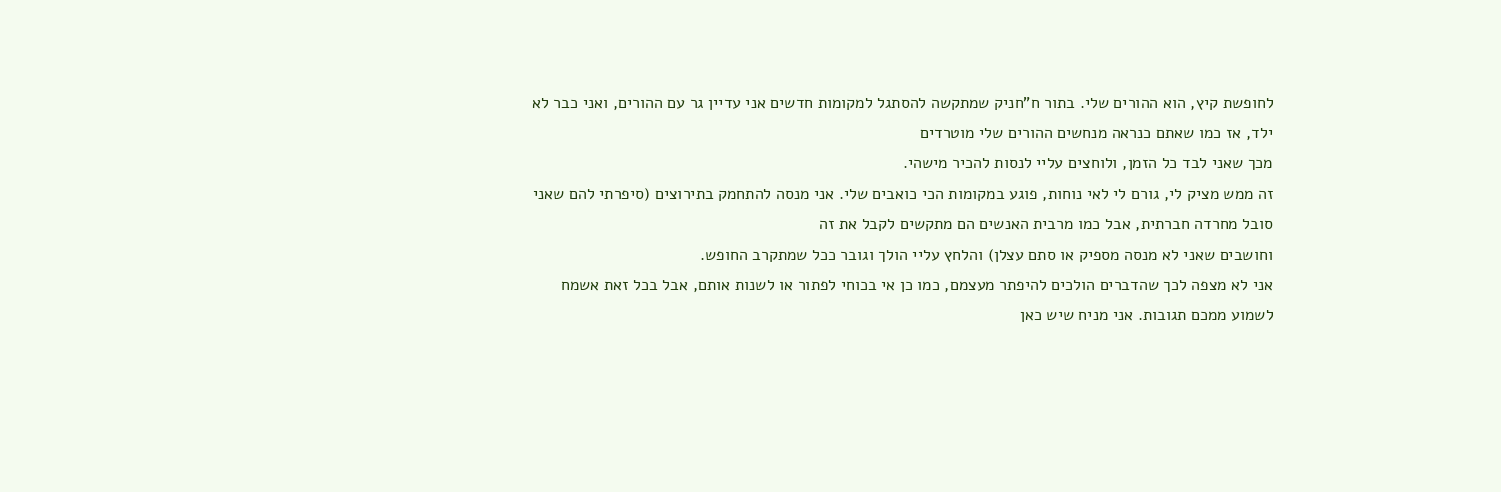לחופשת קיץ, הוא ההורים שלי. בתור ח"חניק שמתקשה להסתגל למקומות חדשים אני עדיין גר עם ההורים, ואני כבר לא ילד, אז כמו שאתם כנראה מנחשים ההורים שלי מוטרדים
מכך שאני לבד כל הזמן, ולוחצים עליי לנסות להכיר מישהי.
זה ממש מציק לי, גורם לי לאי נוחות, פוגע במקומות הכי כואבים שלי. אני מנסה להתחמק בתירוצים (סיפרתי להם שאני סובל מחרדה חברתית, אבל כמו מרבית האנשים הם מתקשים לקבל את זה
וחושבים שאני לא מנסה מספיק או סתם עצלן) והלחץ עליי הולך וגובר ככל שמתקרב החופש.
אני לא מצפה לכך שהדברים הולכים להיפתר מעצמם, כמו כן אי בכוחי לפתור או לשנות אותם, אבל בכל זאת אשמח לשמוע ממכם תגובות. אני מניח שיש כאן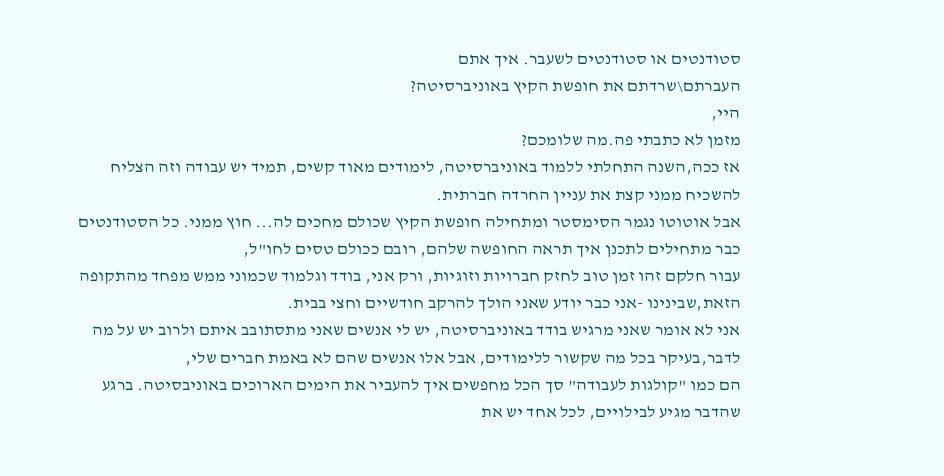סטודנטים או סטודנטים לשעבר. איך אתם
העברתם\שרדתם את חופשת הקיץ באוניברסיטה?
היי,
מזמן לא כתבתי פה.מה שלומכם?
אז ככה,השנה התחלתי ללמוד באוניברסיטה, לימודים מאוד קשים, תמיד יש עבודה וזה הצליח להשכיח ממני קצת את עניין החרדה חברתית.
אבל אוטוטו נגמר הסימסטר ומתחילה חופשת הקיץ שכולם מחכים לה... חוץ ממני. כל הסטודנטים כבר מתחילים לתכנן איך תראה החופשה שלהם, רובם ככולם טסים לחו"ל,
עבור חלקם זהו זמן טוב לחזק חברויות וזוגיות, ורק אני, בודד וגלמוד שכמוני ממש מפחד מהתקופה הזאת,שבינינו -אני כבר יודע שאני הולך להרקב חודשיים וחצי בבית.
אני לא אומר שאני מרגיש בודד באוניברסיטה, יש לי אנשים שאני מתסתובב איתם ולרוב יש על מה לדבר,בעיקר בכל מה שקשור ללימודים, אבל אלו אנשים שהם לא באמת חברים שלי,
הם כמו "קולגות לעבודה" סך הכל מחפשים איך להעביר את הימים הארוכים באוניבסיטה. ברגע שהדבר מגיע לבילויים, לכל אחד יש את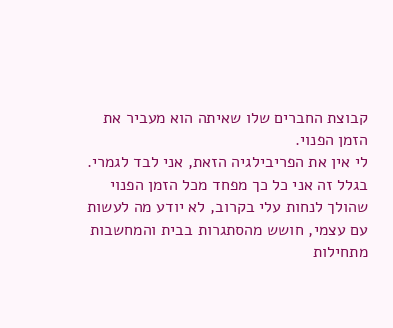קבוצת החברים שלו שאיתה הוא מעביר את הזמן הפנוי.
לי אין את הפריבילגיה הזאת, אני לבד לגמרי. בגלל זה אני כל כך מפחד מכל הזמן הפנוי שהולך לנחות עלי בקרוב, לא יודע מה לעשות עם עצמי, חושש מהסתגרות בבית והמחשבות מתחילות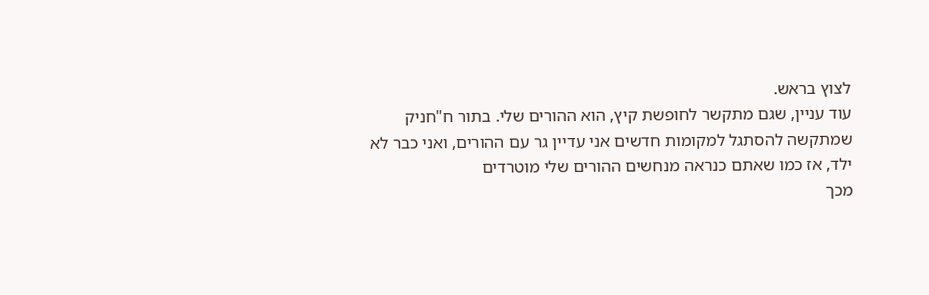לצוץ בראש.
עוד עניין, שגם מתקשר לחופשת קיץ, הוא ההורים שלי. בתור ח"חניק שמתקשה להסתגל למקומות חדשים אני עדיין גר עם ההורים, ואני כבר לא ילד, אז כמו שאתם כנראה מנחשים ההורים שלי מוטרדים
מכך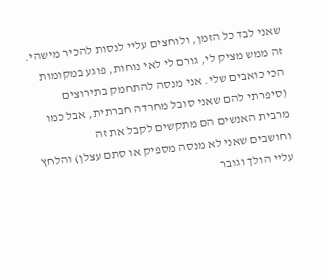שאני לבד כל הזמן, ולוחצים עליי לנסות להכיר מישהי.
זה ממש מציק לי, גורם לי לאי נוחות, פוגע במקומות הכי כואבים שלי. אני מנסה להתחמק בתירוצים (סיפרתי להם שאני סובל מחרדה חברתית, אבל כמו מרבית האנשים הם מתקשים לקבל את זה
וחושבים שאני לא מנסה מספיק או סתם עצלן) והלחץ עליי הולך וגובר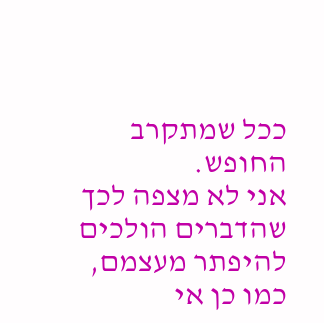ככל שמתקרב החופש.
אני לא מצפה לכך שהדברים הולכים להיפתר מעצמם, כמו כן אי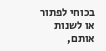בכוחי לפתור או לשנות אותם,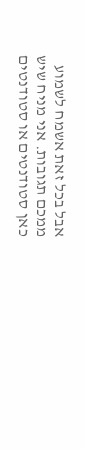אבל בכל זאת אשמח לשמוע ממכם תגובות. אני מניח שיש כאן סטודנטים או סטודנטים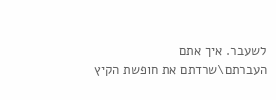לשעבר. איך אתם
העברתם\שרדתם את חופשת הקיץ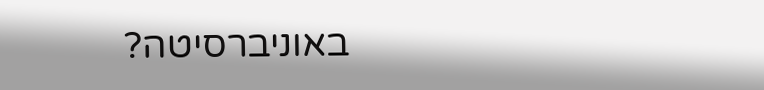באוניברסיטה?